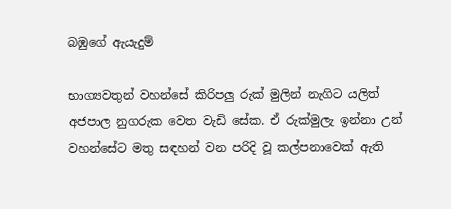බඹුගේ ඇයැදුම්

භාග්‍යවතුන් වහන්සේ කිරිපලු රුක් මුලින් නැගිට යලිත් අජපාල නුගරුක වෙත වැඩි සේක. ඒ රුක්මුලැ ඉන්නා උන් වහන්සේට මතු සඳහන් වන පරිදි වූ කල්පනාවෙක් ඇති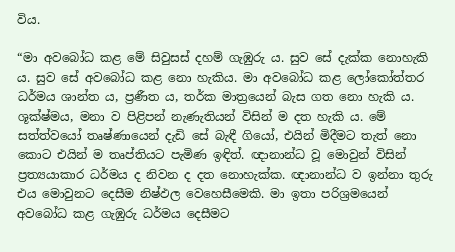විය.

“මා අවබෝධ කළ මේ සිවුසස් දහම් ගැඹුරු ය. සුව සේ දැක්ක නොහැකි ය. සුව සේ අවබෝධ කළ නො හැකිය. මා අවබෝධ කළ ලෝකෝත්තර ධර්මය ශාන්ත ය, ප්‍රණීත ය, තර්ක මාත්‍රයෙන් බැස ගත නො හැකි ය. ශූක්ෂ්මය, මනා ව පිළිපන් නැණැතියන් විසින් ම දත හැකි ය. මේ සත්ත්වයෝ තෘෂ්ණායෙන් දැඩි සේ බැඳී ගියෝ, එයින් මිදීමට තැත් නො කොට එයින් ම තෘප්තියට පැමිණ ඉඳිත්. ඥානාන්ධ වූ මොවුන් විසින් ප්‍රත්‍යයාකාර ධර්මය ද නිවන ද දත නොහැක්ක. ඥානාන්ධ ව ඉන්නා තුරු එය මොවුනට දෙසීම නිෂ්ඵල වෙහෙසීමෙකි. මා ඉතා පරිශ්‍රමයෙන් අවබෝධ කළ ගැඹුරු ධර්මය දෙසීමට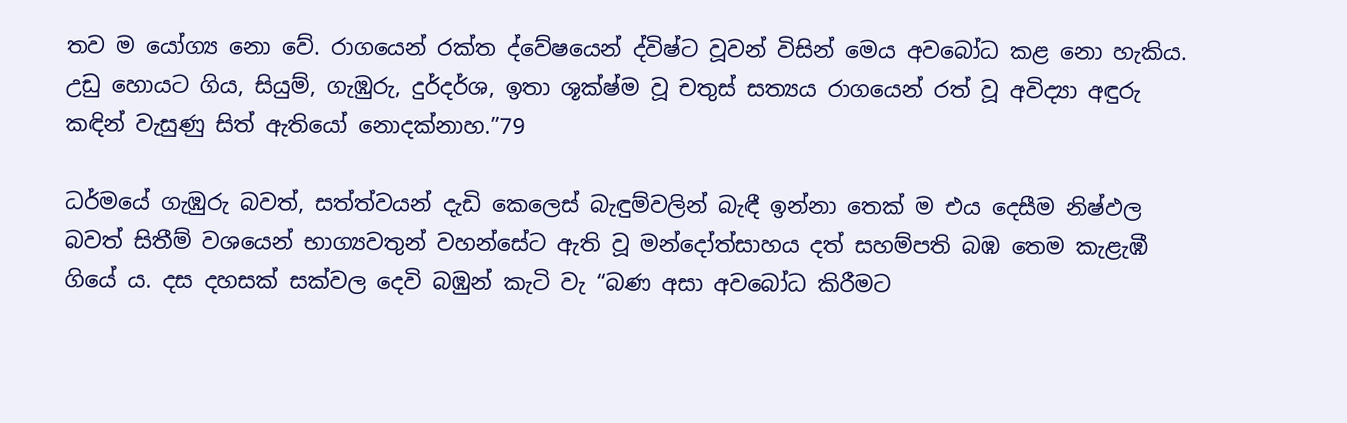තව ම යෝග්‍ය නො වේ. රාගයෙන් රක්ත ද්වේෂයෙන් ද්විෂ්ට වූවන් විසින් මෙය අවබෝධ කළ නො හැකිය. උඩු හොයට ගිය, සියුම්, ගැඹුරු, දුර්දර්ශ, ඉතා ශූක්ෂ්ම වූ චතුස් සත්‍යය රාගයෙන් රත් වූ අවිද්‍යා අඳුරු කඳින් වැසුණු සිත් ඇතියෝ නොදක්නාහ.”79

ධර්මයේ ගැඹුරු බවත්, සත්ත්වයන් දැඩි කෙලෙස් බැඳුම්වලින් බැඳී ඉන්නා තෙක් ම එය දෙසීම නිෂ්ඵල බවත් සිතීම් වශයෙන් භාග්‍යවතුන් වහන්සේට ඇති වූ මන්දෝත්සාහය දත් සහම්පති බඹ තෙම කැළැඹී ගියේ ය. දස දහසක් සක්වල දෙවි බඹුන් කැටි වැ “බණ අසා අවබෝධ කිරීමට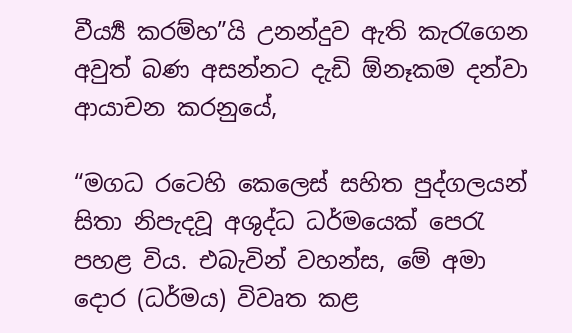වීර්‍ය්‍ය කරම්හ”යි උනන්දුව ඇති කැරැගෙන අවුත් බණ අසන්නට දැඩි ඕනෑකම දන්වා ආයාචන කරනුයේ,

“මගධ රටෙහි කෙලෙස් සහිත පුද්ගලයන් සිතා නිපැදවූ අශුද්ධ ධර්මයෙක් පෙරැ පහළ විය. එබැවින් වහන්ස, මේ අමා දොර (ධර්මය) විවෘත කළ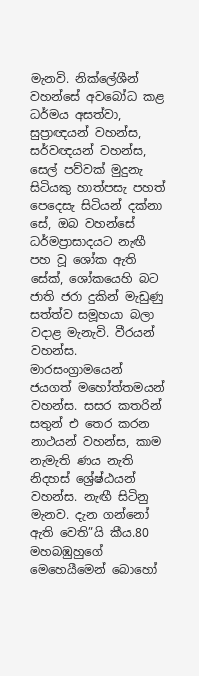මැනවි. නික්ලේශීන් වහන්සේ අවබෝධ කළ ධර්මය අසත්වා, සුප්‍රාඥයන් වහන්ස, සර්වඥයන් වහන්ස, සෙල් පව්වක් මුදුනැ සිටියකු හාත්පසැ පහත් පෙදෙසැ සිටියන් දක්නා සේ, ඔබ වහන්සේ ධර්මප්‍රාසාදයට නැඟී පහ වූ ශෝක ඇති සේක්, ශෝකයෙහි බට ජාති ජරා දුකින් මැඩුණු සත්ත්ව සමූහයා බලා වදාළ මැනැවි. වීරයන් වහන්ස. මාරසංග්‍රාමයෙන් ජයගත් මහෝත්තමයන් වහන්ස. සසර කතරින් සතුන් එ තෙර කරන නාථයන් වහන්ස, කාම නැමැති ණය නැති නිදහස් ශ්‍රේෂ්ඨයන් වහන්ස. නැඟී සිටිනු මැනව. දැන ගන්නෝ ඇති වෙති”යි කීය.80 මහබඹුහුගේ මෙහෙයීමෙන් බොහෝ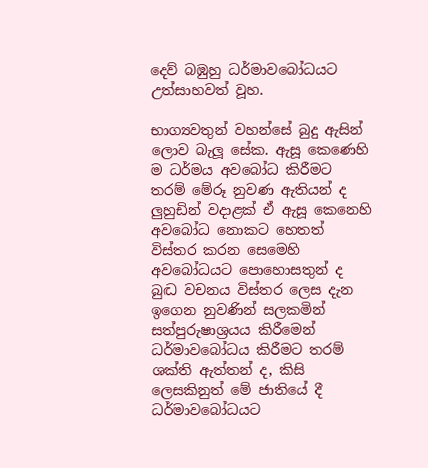දෙව් බඹුහු ධර්මාවබෝධයට උත්සාහවත් වූහ.

භාග්‍යවතුන් වහන්සේ බුදු ඇසින් ලොව බැලූ සේක. ඇසූ කෙණෙහි ම ධර්මය අවබෝධ කිරීමට තරම් මේරූ නුවණ ඇතියන් ද ලුහුඩින් වදාළක් ඒ ඇසූ කෙනෙහි අවබෝධ නොකට හෙතත් විස්තර කරන සෙමෙහි අවබෝධයට පොහොසතුන් ද බුද්‍ධ වචනය විස්තර ලෙස දැන ඉගෙන නුවණින් සලකමින් සත්පුරුෂාශ්‍රයය කිරීමෙන් ධර්මාවබෝධය කිරීමට තරම් ශක්ති ඇත්තන් ද, කිසි ලෙසකිනුත් මේ ජාතියේ දී ධර්මාවබෝධයට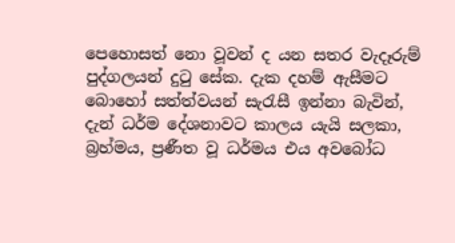පෙහොසත් නො වූවන් ද යන සතර වැදෑරුම් පුද්ගලයන් දුටු සේක. දැක දහම් ඇසීමට බොහෝ සත්ත්වයන් සැරැසී ඉන්නා බැවින්, දැන් ධර්ම දේශනාවට කාලය යැයි සලකා, බ්‍රහ්මය, ප්‍රණීත වූ ධර්මය එය අවබෝධ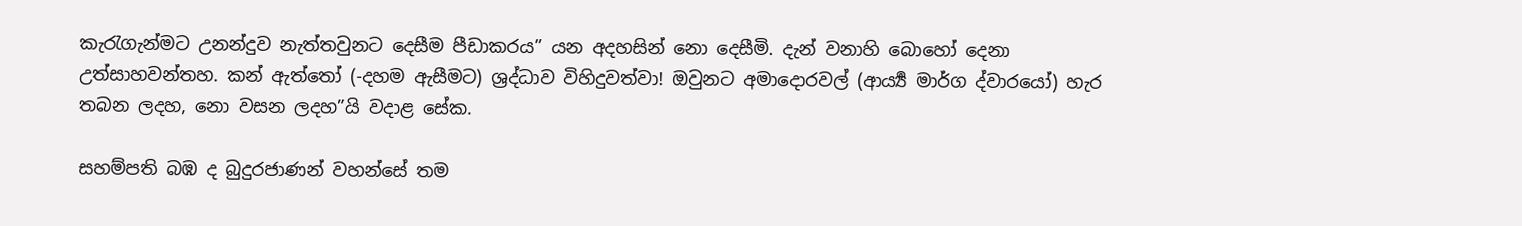කැරැගැන්මට උනන්දුව නැත්තවුනට දෙසීම පීඩාකරය” යන අදහසින් නො දෙසීමි. දැන් වනාහි බොහෝ දෙනා උත්සාහවන්තහ. කන් ඇත්තෝ (-දහම ඇසීමට) ශ්‍රද්ධාව විහිදුවත්වා! ඔවුනට අමාදොරවල් (ආර්‍ය්‍ය මාර්ග ද්වාරයෝ) හැර තබන ලදහ, නො වසන ලදහ”යි වදාළ සේක.

සහම්පති බඹ ද බුදුරජාණන් වහන්සේ තම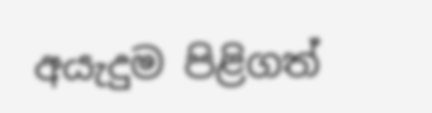අයැදුම පිළිගත්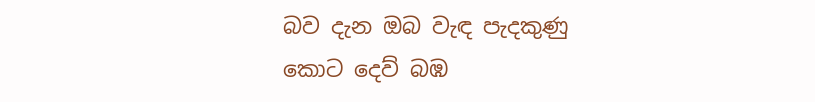බව දැන ඔබ වැඳ පැදකුණු කොට දෙව් බඹ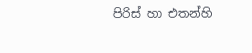පිරිස් හා එතන්හි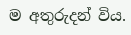ම අතුරුදන් විය.